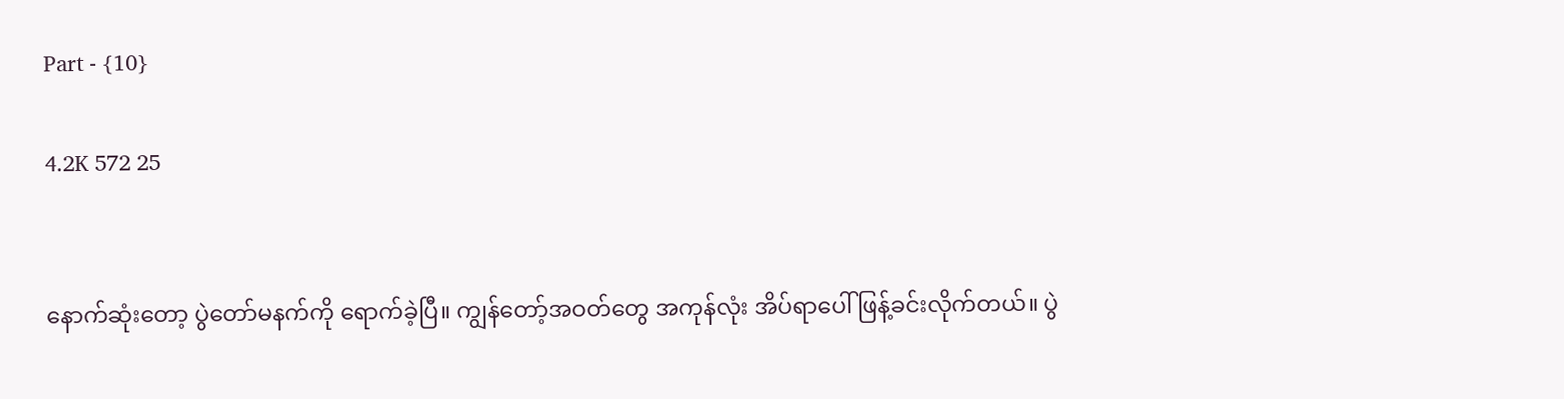Part - {10}

4.2K 572 25


နောက်ဆုံးတော့ ပွဲတော်မနက်ကို ရောက်ခဲ့ပြီ။ ကျွန်တော့်အဝတ်တွေ အကုန်လုံး အိပ်ရာပေါ် ဖြန့်ခင်းလိုက်တယ်။ ပွဲ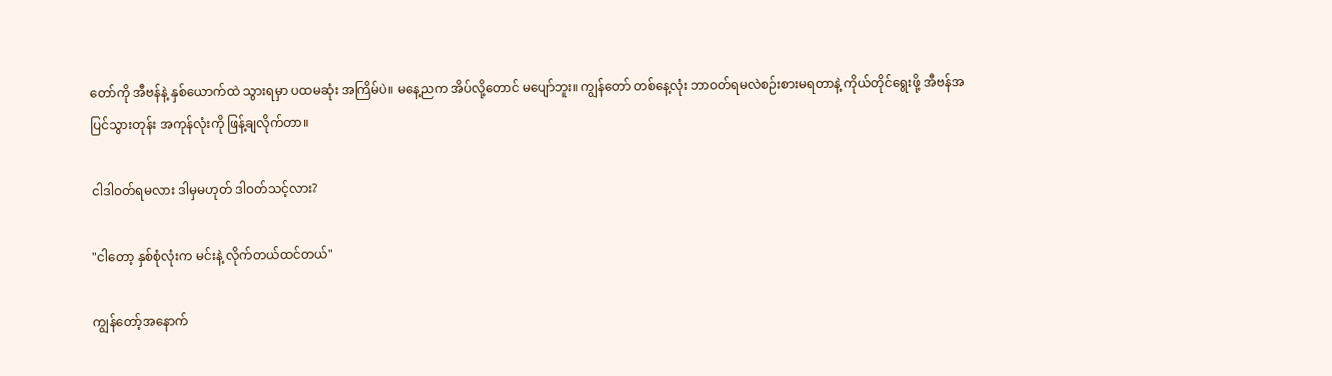တော်ကို အီဗန်နဲ့ နှစ်ယောက်ထဲ သွားရမှာ ပထမဆုံး အကြိမ်ပဲ။ မနေ့ညက အိပ်လို့တောင် မပျော်ဘူး။ ကျွန်တော် တစ်နေ့လုံး ဘာဝတ်ရမလဲစဉ်းစားမရတာနဲ့ ကိုယ်တိုင်ရွေးဖို့ အီဗန်အပြင်သွားတုန်း အကုန်လုံးကို ဖြန့်ချလိုက်တာ။

ငါဒါဝတ်ရမလား ဒါမှမဟုတ် ဒါဝတ်သင့်လား?

"ငါတော့ နှစ်စုံလုံးက မင်းနဲ့ လိုက်တယ်ထင်တယ်"

ကျွန်တော့်အနောက်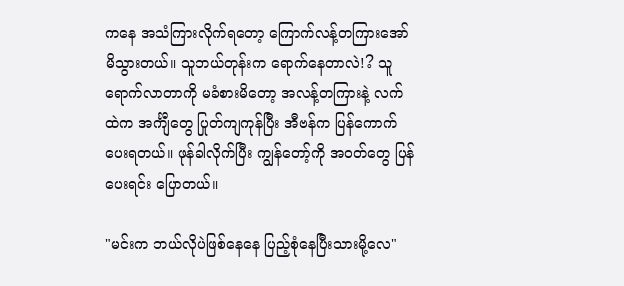ကနေ အသံကြားလိုက်ရတော့ ကြောက်လန့်တကြားအော်မိသွားတယ်။ သူဘယ်တုန်းက ရောက်နေတာလဲ!? သူရောက်လာတာကို မခံစားမိတော့ အလန့်တကြားနဲ့ လက်ထဲက အင်္ကျီတွေ ပြုတ်ကျကုန်ပြီး အီ‌ဗန်က ပြန်ကောက်ပေးရတယ်။ ဖုန်ခါလိုက်ပြီး ကျွန်တော့်ကို အဝတ်တွေ ပြန်ပေးရင်း ပြောတယ်။

"မင်းက ဘယ်လိုပဲဖြစ်နေနေ ပြည့်စုံနေပြီးသားမို့လေ"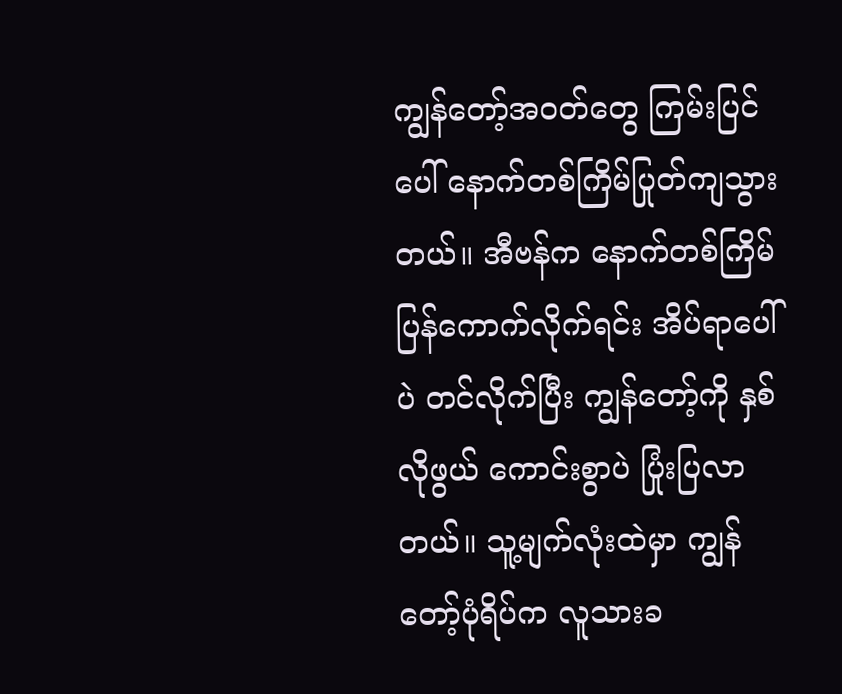ကျွန်တော့်အဝတ်တွေ ကြမ်းပြင်ပေါ် နောက်တစ်ကြိမ်ပြုတ်ကျသွားတယ်။ အီဗန်က နောက်တစ်ကြိမ် ပြန်ကောက်လိုက်ရင်း အိပ်ရာပေါ်ပဲ တင်လိုက်ပြီး ကျွန်တော့်ကို နှစ်လိုဖွယ် ကောင်းစွာပဲ ပြုံးပြလာတယ်။ သူ့မျက်လုံးထဲမှာ ကျွန်တော့်ပုံရိပ်က လူသားခ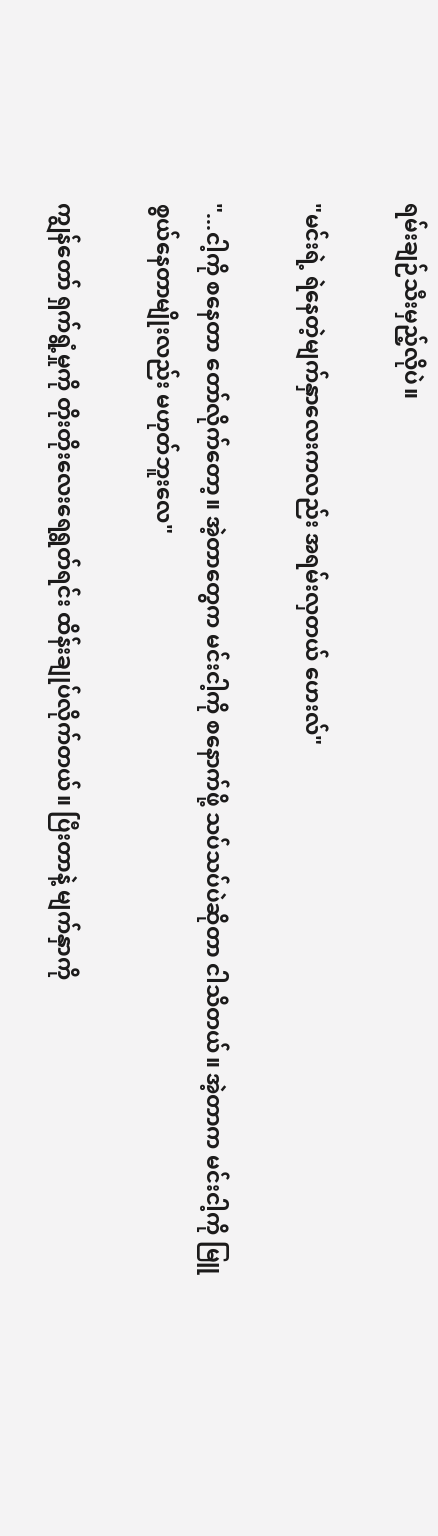ရမ်းချဉ်သီးမှည့်လိုပဲ။

"မင်းရဲ့ ရဲနေတဲ့မျက်နှာလေးကလည်း အရမ်းလှတယ် ဟေးလ်"

"...ငါ့ကို စနေတာ တော်လိုက်တော့။ အဲ့တာတွေက မင်းငါ့ကို စနောက်ဖို့ သပ်သပ်ပဲဆိုတာ ငါသိတယ်။ အဲ့တာက မင်းငါ့ကို မြူစွယ်နေတာမျိုးလည်း မဟုတ်ဘူးလေ"

ကျွန်တော် ရှက်ရွံ့မှုကို တိုးတိုးလေးရေရွတ်ရင်း ထိန်းချုပ်လိုက်တယ်။ ပြီးတာနဲ့ မျက်နှာကို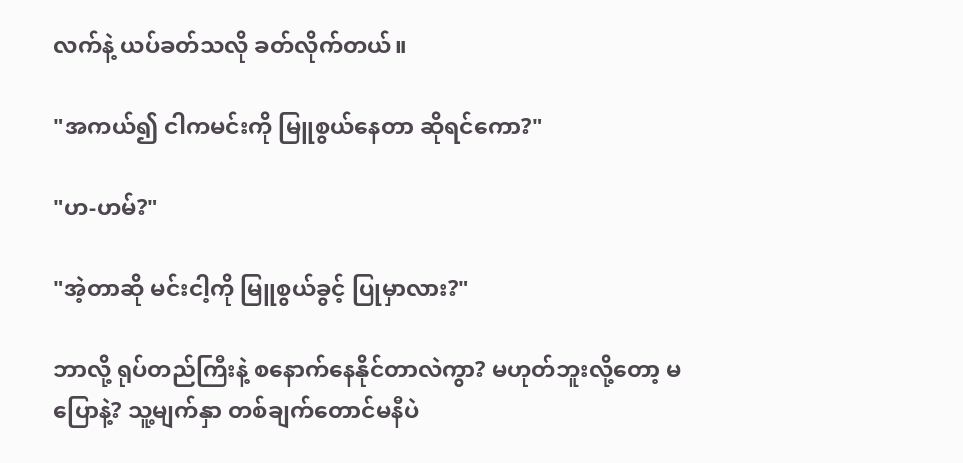လက်နဲ့ ယပ်ခတ်သလို ခတ်လိုက်တယ်။

"အကယ်၍ ငါကမင်းကို မြူစွယ်နေတာ ဆိုရင်ကော?"

"ဟ-ဟမ်?"

"အဲ့တာဆို မင်းငါ့ကို မြူစွယ်ခွင့် ပြုမှာလား?"

ဘာလို့ ရုပ်တည်ကြီးနဲ့ စနောက်နေနိုင်တာလဲကွာ? မဟုတ်ဘူးလို့တော့ မပြောနဲ့? သူ့မျက်နှာ တစ်ချက်တောင်မနီပဲ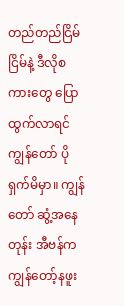တည်တည်ငြိမ်ငြိမ်နဲ့ ဒီလိုစကားတွေ ပြောထွက်လာရင် ကျွန်တော် ပိုရှက်မိမှာ။ ကျွန်တော် ဆွံ့အနေတုန်း အီဗန်က ကျွန်တော့်နဖူး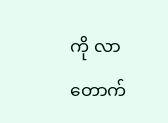ကို လာတောက်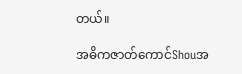တယ်။

အဓိကဇာတ်ကောင်Shouအ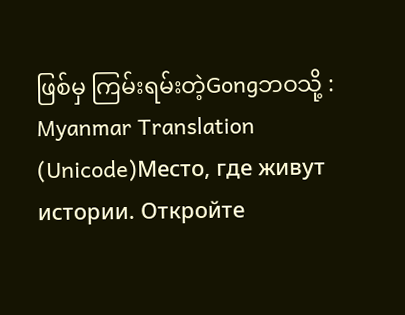ဖြစ်မှ ကြမ်းရမ်းတဲ့Gongဘဝသို့ : Myanmar Translation (Unicode)Место, где живут истории. Откройте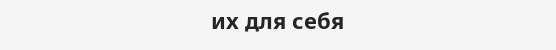их для себя